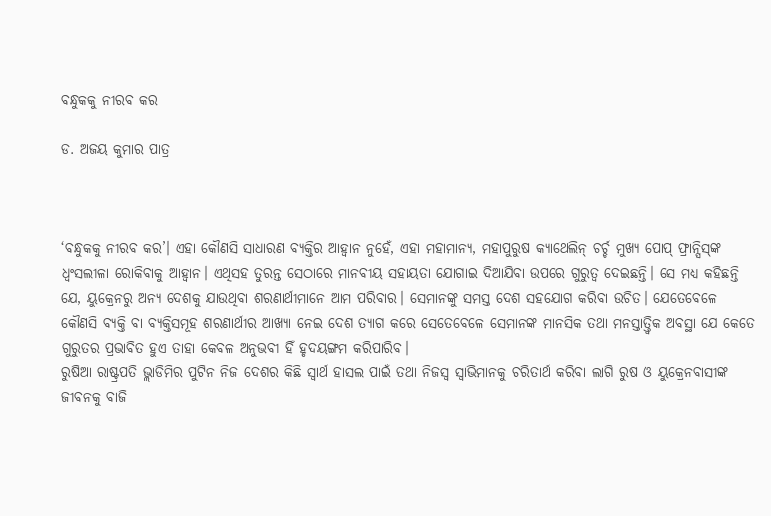ବନ୍ଧୁକକୁ ନୀରବ କର

ଡ. ଅଜୟ କୁମାର ପାତ୍ର



‘ବନ୍ଧୁକକୁ ନୀରବ କର’। ଏହା କୌଣସି ସାଧାରଣ ବ୍ୟକ୍ତିର ଆହ୍ବାନ ନୁହେଁ, ଏହା ମହାମାନ୍ୟ, ମହାପୁରୁଷ କ୍ୟାଥେଲିନ୍‌ ଚର୍ଚ୍ଚ ମୁଖ୍ୟ ପୋପ୍‌ ଫ୍ରାନ୍ସିସ୍‌ଙ୍କ ଧ୍ୱଂସଲୀଳା ରୋକିବାକୁ ଆହ୍ବାନ। ଏଥିସହ ତୁରନ୍ତ ସେଠାରେ ମାନବୀୟ ସହାୟତା ଯୋଗାଇ ଦିଆଯିବା ଉପରେ ଗୁରୁତ୍ୱ ଦେଇଛନ୍ତି। ସେ ମଧ୍ୟ କହିଛନ୍ତି ଯେ, ୟୁକ୍ରେନରୁ ଅନ୍ୟ ଦେଶକୁ ଯାଉଥିବା ଶରଣାର୍ଥୀମାନେ ଆମ ପରିବାର। ସେମାନଙ୍କୁ ସମସ୍ତ ଦେଶ ସହଯୋଗ କରିବା ଉଚିତ। ଯେତେବେଳେ କୌଣସି ବ୍ୟକ୍ତି ବା ବ୍ୟକ୍ତିସମୂହ ଶରଣାର୍ଥୀର ଆଖ୍ୟା ନେଇ ଦେଶ ତ୍ୟାଗ କରେ ସେତେବେଳେ ସେମାନଙ୍କ ମାନସିକ ତଥା ମନସ୍ତାତ୍ତ୍ୱିକ ଅବସ୍ଥା ଯେ କେତେ ଗୁରୁତର ପ୍ରଭାବିତ ହୁଏ ତାହା କେବଳ ଅନୁଭବୀ ହିଁ ହୃଦୟଙ୍ଗମ କରିପାରିବ।
ରୁଷିଆ ରାଷ୍ଟ୍ରପତି ଭ୍ଲାଡିମିର ପୁଟିନ ନିଜ ଦେଶର କିଛି ସ୍ବାର୍ଥ ହାସଲ ପାଇଁ ତଥା ନିଜସ୍ବ ସ୍ବାଭିମାନକୁ ଚରିତାର୍ଥ କରିବା ଲାଗି ରୁଷ ଓ ୟୁକ୍ରେନବାସୀଙ୍କ ଜୀବନକୁ ବାଜି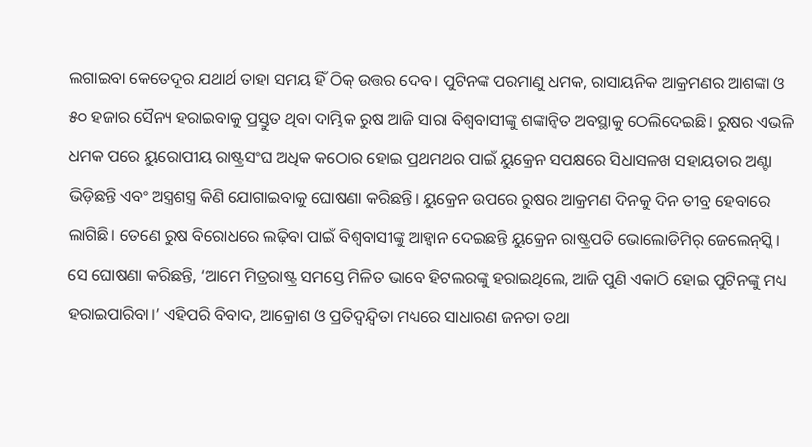ଲଗାଇବା କେତେଦୂର ଯଥାର୍ଥ ତାହା ସମୟ ହିଁ ଠିକ୍‌ ଉତ୍ତର ଦେବ। ପୁଟିନଙ୍କ ପରମାଣୁ ଧମକ, ରାସାୟନିକ ଆକ୍ରମଣର ଆଶଙ୍କା ଓ ୫୦ ହଜାର ସୈନ୍ୟ ହରାଇବାକୁ ପ୍ରସ୍ତୁତ ଥିବା ଦାମ୍ଭିକ ରୁଷ ଆଜି ସାରା ବିଶ୍ୱବାସୀଙ୍କୁ ଶଙ୍କାନ୍ବିତ ଅବସ୍ଥାକୁ ଠେଲିଦେଇଛି। ରୁଷର ଏଭଳି ଧମକ ପରେ ୟୁରୋପୀୟ ରାଷ୍ଟ୍ରସଂଘ ଅଧିକ କଠୋର ହୋଇ ପ୍ରଥମଥର ପାଇଁ ୟୁକ୍ରେନ ସପକ୍ଷରେ ସିଧାସଳଖ ସହାୟତାର ଅଣ୍ଟା ଭିଡ଼ିଛନ୍ତି ଏବଂ ଅସ୍ତ୍ରଶସ୍ତ୍ର କିଣି ଯୋଗାଇବାକୁ ଘୋଷଣା କରିଛନ୍ତି। ୟୁକ୍ରେନ ଉପରେ ରୁଷର ଆକ୍ରମଣ ଦିନକୁ ଦିନ ତୀବ୍ର ହେବାରେ ଲାଗିଛି। ତେଣେ ରୁଷ ବିରୋଧରେ ଲଢ଼ିବା ପାଇଁ ବିଶ୍ୱବାସୀଙ୍କୁ ଆହ୍ବାନ ଦେଇଛନ୍ତି ୟୁକ୍ରେନ ରାଷ୍ଟ୍ରପତି ଭୋଲୋଡିମିର୍‌ ଜେଲେନ୍‌ସ୍କି। ସେ ଘୋଷଣା କରିଛନ୍ତି, ‘ଆମେ ମିତ୍ରରାଷ୍ଟ୍ର ସମସ୍ତେ ମିଳିତ ଭାବେ ହିଟଲରଙ୍କୁ ହରାଇଥିଲେ, ଆଜି ପୁଣି ଏକାଠି ହୋଇ ପୁଟିନଙ୍କୁ ମଧ୍ୟ ହରାଇପାରିବା।’ ଏହିପରି ବିବାଦ, ଆକ୍ରୋଶ ଓ ପ୍ରତିଦ୍ୱନ୍ଦ୍ୱିତା ମଧ୍ୟରେ ସାଧାରଣ ଜନତା ତଥା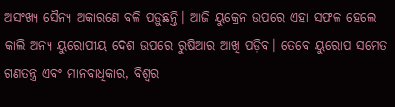ଅସଂଖ୍ୟ ସୈନ୍ୟ ଅକାରଣେ ବଳି ପଡ଼ୁଛନ୍ତି। ଆଜି ୟୁକ୍ରେନ ଉପରେ ଏହା ସଫଳ ହେଲେ କାଲି ଅନ୍ୟ ୟୁରୋପୀୟ ଦେଶ ଉପରେ ରୁଷିଆର ଆଖି ପଡ଼ିବ। ତେବେ ୟୁରୋପ ସମେତ ଗଣତନ୍ତ୍ର ଏବଂ ମାନବାଧିକାର, ବିଶ୍ୱର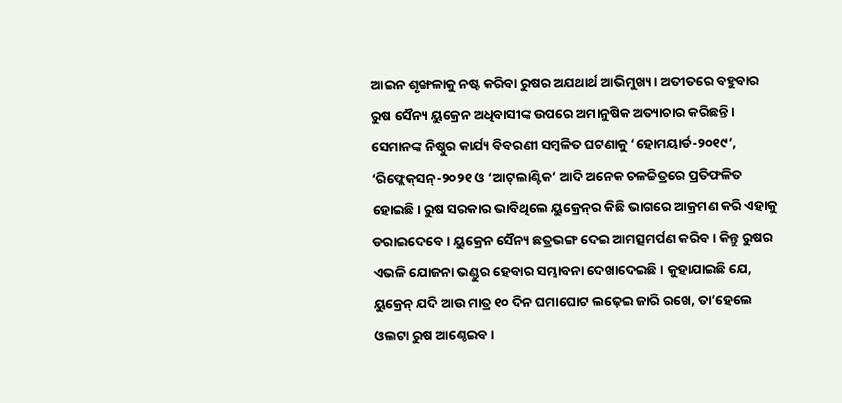ଆଇନ ଶୃଙ୍ଖଳାକୁ ନଷ୍ଟ କରିବା ରୁଷର ଅଯଥାର୍ଥ ଆଭିମୁଖ୍ୟ। ଅତୀତରେ ବହୁବାର ରୁଷ ସୈନ୍ୟ ୟୁକ୍ରେନ ଅଧିବାସୀଙ୍କ ଉପରେ ଅମାନୁଷିକ ଅତ୍ୟାଚାର କରିଛନ୍ତି। ସେମାନଙ୍କ ନିଷ୍ଠୁର କାର୍ଯ୍ୟ ବିବରଣୀ ସମ୍ବଳିତ ଘଟଣାକୁ ‘ହୋମୟାର୍ଡ-୨୦୧୯’, ‘ରିଫ୍ଲେକ୍‌ସନ୍‌-୨୦୨୧ ଓ ‘ଆଟ୍‌ଲାଣ୍ଟିକ’ ଆଦି ଅନେକ ଚଳଚ୍ଚିତ୍ରରେ ପ୍ରତିଫଳିତ ହୋଇଛି। ରୁଷ ସରକାର ଭାବିଥିଲେ ୟୁକ୍ରେନ୍‌ର କିଛି ଭାଗରେ ଆକ୍ରମଣ କରି ଏହାକୁ ଡରାଇଦେବେ। ୟୁକ୍ରେନ ସୈନ୍ୟ ଛତ୍ରଭଙ୍ଗ ଦେଇ ଆମତ୍ସମର୍ପଣ କରିବ। କିନ୍ତୁ ରୁଷର ଏଭଳି ଯୋଜନା ଭଣ୍ଡୁର ହେବାର ସମ୍ଭାବନା ଦେଖାଦେଇଛି। କୁହାଯାଇଛି ଯେ, ୟୁକ୍ରେନ୍‌ ଯଦି ଆଉ ମାତ୍ର ୧୦ ଦିନ ଘମାଘୋଟ ଲଢ଼େଇ ଜାରି ରଖେ, ତା’ହେଲେ ଓଲଟା ରୁଷ ଆଣ୍ଠେଇବ।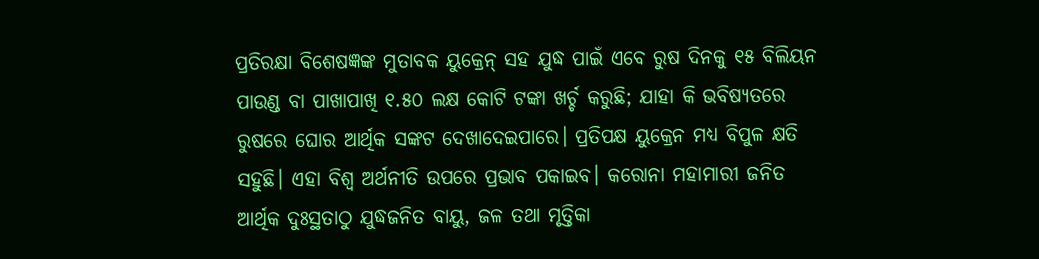ପ୍ରତିରକ୍ଷା ବିଶେଷଜ୍ଞଙ୍କ ମୁତାବକ ୟୁକ୍ରେନ୍‌ ସହ ଯୁଦ୍ଧ ପାଇଁ ଏବେ ରୁଷ ଦିନକୁ ୧୫ ବିଲିୟନ ପାଉଣ୍ଡ ବା ପାଖାପାଖି ୧.୫୦ ଲକ୍ଷ କୋଟି ଟଙ୍କା ଖର୍ଚ୍ଚ କରୁଛି; ଯାହା କି ଭବିଷ୍ୟତରେ ରୁଷରେ ଘୋର ଆର୍ଥିକ ସଙ୍କଟ ଦେଖାଦେଇପାରେ। ପ୍ରତିପକ୍ଷ ୟୁକ୍ରେନ ମଧ୍ୟ ବିପୁଳ କ୍ଷତି ସହୁଛି। ଏହା ବିଶ୍ୱ ଅର୍ଥନୀତି ଉପରେ ପ୍ରଭାବ ପକାଇବ। କରୋନା ମହାମାରୀ ଜନିତ ଆର୍ଥିକ ଦୁଃସ୍ଥତାଠୁ ଯୁଦ୍ଧଜନିତ ବାୟୁ, ଜଳ ତଥା ମୃତ୍ତିକା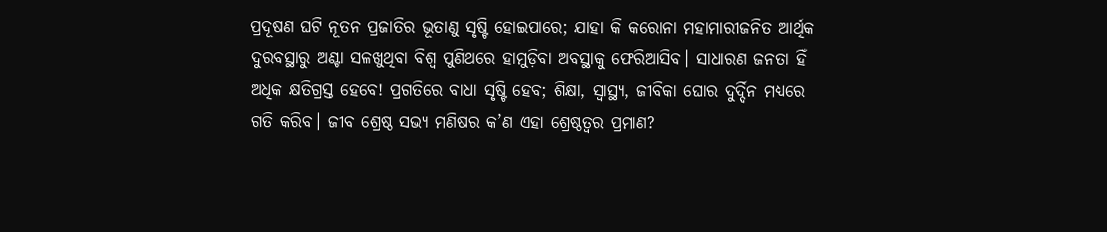ପ୍ରଦୂଷଣ ଘଟି ନୂତନ ପ୍ରଜାତିର ଭୂତାଣୁ ସୃଷ୍ଟି ହୋଇପାରେ; ଯାହା କି କରୋନା ମହାମାରୀଜନିତ ଆର୍ଥିକ ଦୁରବସ୍ଥାରୁ ଅଣ୍ଟା ସଳଖୁଥିବା ବିଶ୍ୱ ପୁଣିଥରେ ହାମୁଡ଼ିବା ଅବସ୍ଥାକୁ ଫେରିଆସିବ। ସାଧାରଣ ଜନତା ହିଁ ଅଧିକ କ୍ଷତିଗ୍ରସ୍ତ ହେବେ! ପ୍ରଗତିରେ ବାଧା ସୃଷ୍ଟି ହେବ; ଶିକ୍ଷା, ସ୍ବାସ୍ଥ୍ୟ, ଜୀବିକା ଘୋର ଦୁର୍ଦ୍ଦିନ ମଧ୍ୟରେ ଗତି କରିବ। ଜୀବ ଶ୍ରେଷ୍ଠ ସଭ୍ୟ ମଣିଷର କ’ଣ ଏହା ଶ୍ରେଷ୍ଠତ୍ୱର ପ୍ରମାଣ?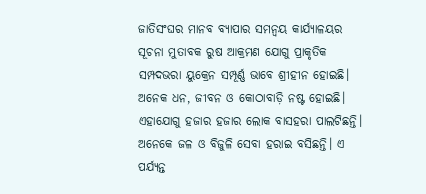ଜାତିସଂଘର ମାନବ ବ୍ୟାପାର ସମନ୍ବୟ କାର୍ଯ୍ୟାଳୟର ସୂଚନା ମୁତାବକ ରୁଷ ଆକ୍ରମଣ ଯୋଗୁ ପ୍ରାକୃତିକ ସମ୍ପଦଭରା ୟୁକ୍ରେନ ସମ୍ପୂର୍ଣ୍ଣ ଭାବେ ଶ୍ରୀହୀନ ହୋଇଛି। ଅନେକ ଧନ, ଜୀବନ ଓ କୋଠାବାଡ଼ି ନଷ୍ଟ ହୋଇଛି। ଏହାଯୋଗୁ ହଜାର ହଜାର ଲୋକ ବାସହରା ପାଲଟିଛନ୍ତି। ଅନେକେ ଜଳ ଓ ବିଜୁଳି ସେବା ହରାଇ ବସିଛନ୍ତି। ଏ ପର୍ଯ୍ୟନ୍ତ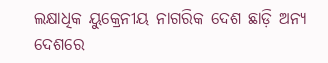ଲକ୍ଷାଧିକ ୟୁକ୍ରେନୀୟ ନାଗରିକ ଦେଶ ଛାଡ଼ି ଅନ୍ୟ ଦେଶରେ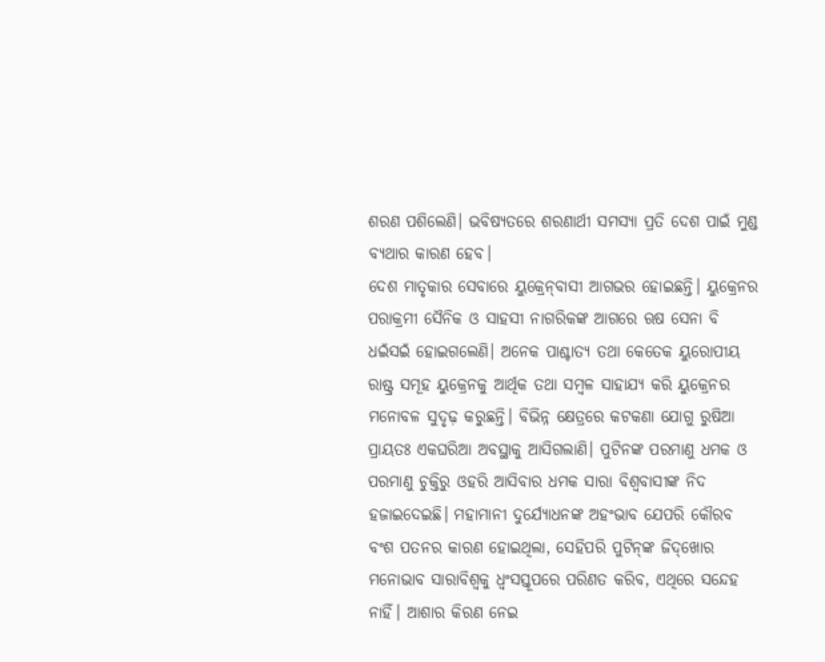ଶରଣ ପଶିଲେଣି। ଭବିଷ୍ୟତରେ ଶରଣାର୍ଥୀ ସମସ୍ୟା ପ୍ରତି ଦେଶ ପାଇଁ ମୁଣ୍ଡ ବ୍ୟଥାର କାରଣ ହେବ।
ଦେଶ ମାତୃକାର ସେବାରେ ୟୁକ୍ରେନ୍‌ବାସୀ ଆଗଭର ହୋଇଛନ୍ତି। ୟୁକ୍ରେନର ପରାକ୍ରମୀ ସୈନିକ ଓ ସାହସୀ ନାଗରିକଙ୍କ ଆଗରେ ଋଷ ସେନା ବି ଧଇଁସଇଁ ହୋଇଗଲେଣି। ଅନେକ ପାଶ୍ଚାତ୍ୟ ତଥା କେତେକ ୟୁରୋପୀୟ ରାଷ୍ଟ୍ର ସମୂହ ୟୁକ୍ରେନକୁ ଆର୍ଥିକ ତଥା ସମ୍ବଳ ସାହାଯ୍ୟ କରି ୟୁକ୍ରେନର ମନୋବଳ ସୁଦୃଢ଼ କରୁଛନ୍ତି। ବିଭିନ୍ନ କ୍ଷେତ୍ରରେ କଟକଣା ଯୋଗୁ ରୁଷିଆ ପ୍ରାୟତଃ ଏକଘରିଆ ଅବସ୍ଥାକୁ ଆସିଗଲାଣି। ପୁଟିନଙ୍କ ପରମାଣୁ ଧମକ ଓ ପରମାଣୁ ଚୁକ୍ତିରୁ ଓହରି ଆସିବାର ଧମକ ସାରା ବିଶ୍ୱବାସୀଙ୍କ ନିଦ ହଜାଇଦେଇଛି। ମହାମାନୀ ଦୁର୍ଯ୍ୟୋଧନଙ୍କ ଅହଂଭାବ ଯେପରି କୌରବ ବଂଶ ପତନର କାରଣ ହୋଇଥିଲା, ସେହିପରି ପୁଟିନ୍‌ଙ୍କ ଜିଦ୍‌ଖୋର ମନୋଭାବ ସାରାବିଶ୍ୱକୁ ଧ୍ୱଂସସ୍ତୂପରେ ପରିଣତ କରିବ, ଏଥିରେ ସନ୍ଦେହ ନାହିଁ। ଆଶାର କିରଣ ନେଇ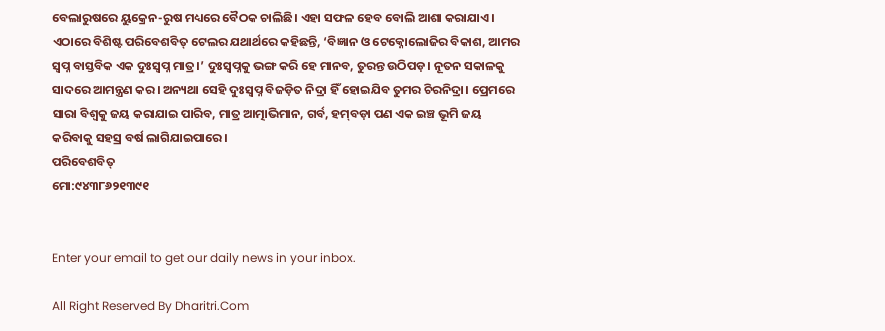ବେଲାରୁଷରେ ୟୁକ୍ରେନ-ରୁଷ ମଧ୍ୟରେ ବୈଠକ ଚାଲିଛି। ଏହା ସଫଳ ହେବ ବୋଲି ଆଶା କରାଯାଏ। ଏଠାରେ ବିଶିଷ୍ଟ ପରିବେଶବିତ୍‌ ଟେଲର ଯଥାର୍ଥରେ କହିଛନ୍ତି, ‘ବିଜ୍ଞାନ ଓ ଟେକ୍ନୋଲୋଜିର ବିକାଶ, ଆମର ସ୍ବପ୍ନ ବାସ୍ତବିକ ଏକ ଦୁଃସ୍ବପ୍ନ ମାତ୍ର।’ ଦୁଃସ୍ବପ୍ନକୁ ଭଙ୍ଗ କରି ହେ ମାନବ, ତୁରନ୍ତ ଉଠିପଡ଼। ନୂତନ ସକାଳକୁ ସାଦରେ ଆମନ୍ତ୍ରଣ କର। ଅନ୍ୟଥା ସେହି ଦୁଃସ୍ବପ୍ନ ବିଜଡ଼ିତ ନିଦ୍ରା ହିଁ ହୋଇଯିବ ତୁମର ଚିରନିଦ୍ରା। ପ୍ରେମରେ ସାରା ବିଶ୍ୱକୁ ଜୟ କରାଯାଇ ପାରିବ, ମାତ୍ର ଆତ୍ମାଭିମାନ, ଗର୍ବ, ହମ୍‌ବଡ଼ା ପଣ ଏକ ଇଞ୍ଚ ଭୂମି ଜୟ କରିବାକୁ ସହସ୍ର ବର୍ଷ ଲାଗିଯାଇପାରେ।
ପରିବେଶବିତ୍‌
ମୋ:୯୪୩୮୬୨୧୩୯୧


Enter your email to get our daily news in your inbox.

All Right Reserved By Dharitri.Com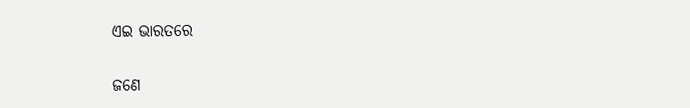ଏଇ ଭାରତରେ

ଜଣେ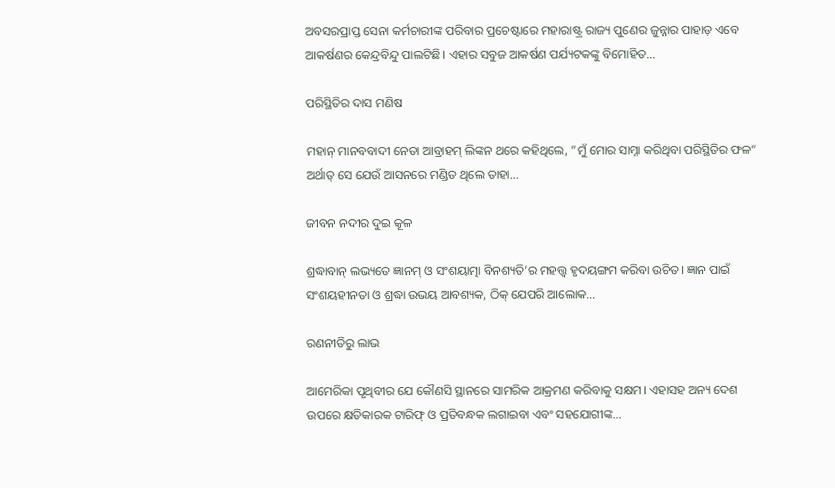ଅବସରପ୍ରାପ୍ତ ସେନା କର୍ମଚାରୀଙ୍କ ପରିବାର ପ୍ରଚେଷ୍ଟାରେ ମହାରାଷ୍ଟ୍ର ରାଜ୍ୟ ପୁଣେର ଜୁନ୍ନାର ପାହାଡ଼ ଏବେ ଆକର୍ଷଣର କେନ୍ଦ୍ରବିନ୍ଦୁ ପାଲଟିଛି। ଏହାର ସବୁଜ ଆକର୍ଷଣ ପର୍ଯ୍ୟଟକଙ୍କୁ ବିମୋହିତ…

ପରିସ୍ଥିତିର ଦାସ ମଣିଷ

ମହାନ୍‌ ମାନବବାଦୀ ନେତା ଆବ୍ରାହମ୍‌ ଲିଙ୍କନ ଥରେ କହିଥିଲେ, ”ମୁଁ ମୋର ସାମ୍ନା କରିଥିବା ପରିସ୍ଥିତିର ଫଳ“ ଅର୍ଥାତ୍‌ ସେ ଯେଉଁ ଆସନରେ ମଣ୍ଡିତ ଥିଲେ ତାହା…

ଜୀବନ ନଦୀର ଦୁଇ କୂଳ

ଶ୍ରଦ୍ଧାବାନ୍‌ ଲଭ୍ୟତେ ଜ୍ଞାନମ୍‌ ଓ ସଂଶୟାତ୍ମା ବିନଶ୍ୟତି’ର ମହତ୍ତ୍ୱ ହୃଦୟଙ୍ଗମ କରିବା ଉଚିତ। ଜ୍ଞାନ ପାଇଁ ସଂଶୟହୀନତା ଓ ଶ୍ରଦ୍ଧା ଉଭୟ ଆବଶ୍ୟକ, ଠିକ୍‌ ଯେପରି ଆଲୋକ…

ରଣନୀତିରୁ ଲାଭ

ଆମେରିକା ପୃଥିବୀର ଯେ କୌଣସି ସ୍ଥାନରେ ସାମରିକ ଆକ୍ରମଣ କରିବାକୁ ସକ୍ଷମ। ଏହାସହ ଅନ୍ୟ ଦେଶ ଉପରେ କ୍ଷତିକାରକ ଟାରିଫ୍‌ ଓ ପ୍ରତିବନ୍ଧକ ଲଗାଇବା ଏବଂ ସହଯୋଗୀଙ୍କ…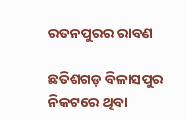ରତନପୁରର ରାବଣ

ଛତିଶଗଡ଼ ବିଳାସପୁର ନିକଟରେ ଥିବା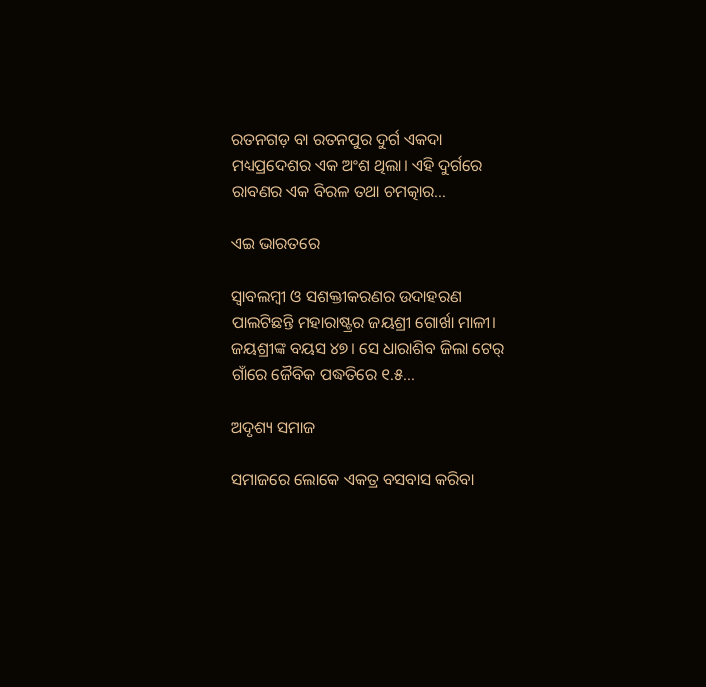ରତନଗଡ଼ ବା ରତନପୁର ଦୁର୍ଗ ଏକଦା ମଧ୍ୟପ୍ରଦେଶର ଏକ ଅଂଶ ଥିଲା। ଏହି ଦୁର୍ଗରେ ରାବଣର ଏକ ବିରଳ ତଥା ଚମତ୍କାର…

ଏଇ ଭାରତରେ

ସ୍ବାବଲମ୍ବୀ ଓ ସଶକ୍ତୀକରଣର ଉଦାହରଣ ପାଲଟିଛନ୍ତି ମହାରାଷ୍ଟ୍ରର ଜୟଶ୍ରୀ ଗୋର୍ଖା ମାଳୀ। ଜୟଶ୍ରୀଙ୍କ ବୟସ ୪୭। ସେ ଧାରାଶିବ ଜିଲା ଟେର୍‌ ଗାଁରେ ଜୈବିକ ପଦ୍ଧତିରେ ୧.୫…

ଅଦୃଶ୍ୟ ସମାଜ

ସମାଜରେ ଲୋକେ ଏକତ୍ର ବସବାସ କରିବା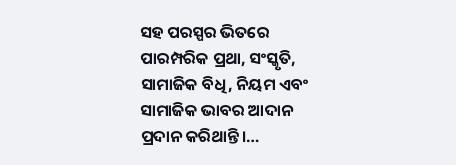ସହ ପରସ୍ପର ଭିତରେ ପାରମ୍ପରିକ ପ୍ରଥା, ସଂସ୍କୃତି, ସାମାଜିକ ବିଧି, ନିୟମ ଏବଂ ସାମାଜିକ ଭାବର ଆଦାନ ପ୍ରଦାନ କରିଥାନ୍ତି।…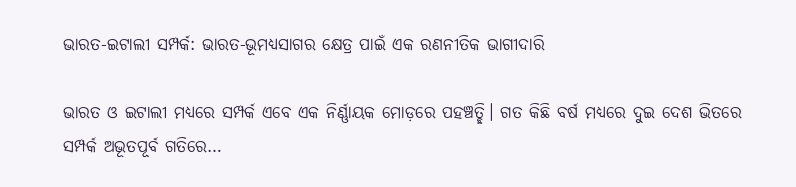ଭାରତ-ଇଟାଲୀ ସମ୍ପର୍କ: ଭାରତ-ଭୂମଧ୍ୟସାଗର କ୍ଷେତ୍ର ପାଇଁ ଏକ ରଣନୀତିକ ଭାଗୀଦାରି

ଭାରତ ଓ ଇଟାଲୀ ମଧ୍ୟରେ ସମ୍ପର୍କ ଏବେ ଏକ ନିର୍ଣ୍ଣାୟକ ମୋଡ଼ରେ ପହଞ୍ଚତ୍ଛି। ଗତ କିଛି ବର୍ଷ ମଧ୍ୟରେ ଦୁଇ ଦେଶ ଭିତରେ ସମ୍ପର୍କ ଅଭୂତପୂର୍ବ ଗତିରେ…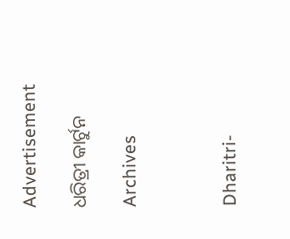Advertisement

ଧରିତ୍ରୀ କାର୍ଟୁନ

Archives



Dharitri-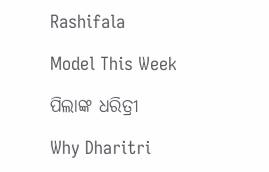Rashifala

Model This Week

ପିଲାଙ୍କ ଧରିତ୍ରୀ

Why Dharitri